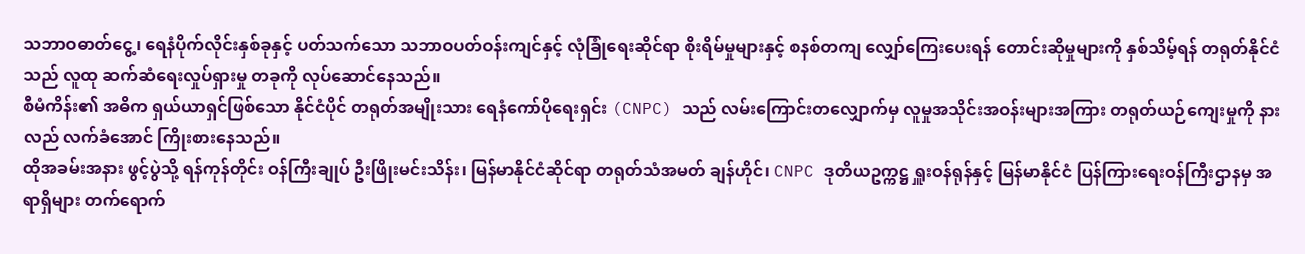သဘာဝဓာတ်ငွေ့၊ ရေနံပိုက်လိုင်းနှစ်ခုနှင့် ပတ်သက်သော သဘာဝပတ်ဝန်းကျင်နှင့် လုံခြုံရေးဆိုင်ရာ စိုးရိမ်မှုများနှင့် စနစ်တကျ လျှော်ကြေးပေးရန် တောင်းဆိုမှုများကို နှစ်သိမ့်ရန် တရုတ်နိုင်ငံသည် လူထု ဆက်ဆံရေးလှုပ်ရှားမှု တခုကို လုပ်ဆောင်နေသည်။
စီမံကိန်း၏ အဓိက ရှယ်ယာရှင်ဖြစ်သော နိုင်ငံပိုင် တရုတ်အမျိုးသား ရေနံကော်ပိုရေးရှင်း (CNPC) သည် လမ်းကြောင်းတလျှောက်မှ လူမှုအသိုင်းအဝန်းများအကြား တရုတ်ယဉ်ကျေးမှုကို နားလည် လက်ခံအောင် ကြိုးစားနေသည်။
ထိုအခမ်းအနား ဖွင့်ပွဲသို့ ရန်ကုန်တိုင်း ဝန်ကြီးချုပ် ဦးဖြိုးမင်းသိန်း၊ မြန်မာနိုင်ငံဆိုင်ရာ တရုတ်သံအမတ် ချန်ဟိုင်၊ CNPC ဒုတိယဥက္ကဋ္ဌ ရှူးဝန်ရုန်နှင့် မြန်မာနိုင်ငံ ပြန်ကြားရေးဝန်ကြီးဌာနမှ အရာရှိများ တက်ရောက်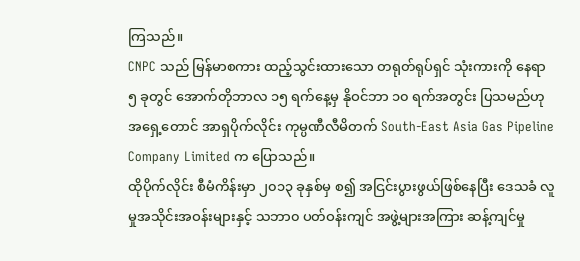ကြသည်။
CNPC သည် မြန်မာစကား ထည့်သွင်းထားသော တရုတ်ရုပ်ရှင် သုံးကားကို နေရာ ၅ ခုတွင် အောက်တိုဘာလ ၁၅ ရက်နေ့မှ နိုဝင်ဘာ ၁၀ ရက်အတွင်း ပြသမည်ဟု အရှေ့တောင် အာရှပိုက်လိုင်း ကုမ္ပဏီလီမိတက် South-East Asia Gas Pipeline Company Limited က ပြောသည်။
ထိုပိုက်လိုင်း စီမံကိန်းမှာ ၂၀၁၃ ခုနှစ်မှ စ၍ အငြင်းပွားဖွယ်ဖြစ်နေပြီး ဒေသခံ လူမှုအသိုင်းအဝန်းများနှင့် သဘာ၀ ပတ်ဝန်းကျင် အဖွဲ့များအကြား ဆန့်ကျင်မှု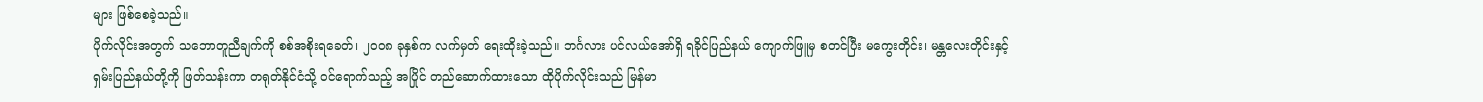များ ဖြစ်စေခဲ့သည်။
ပိုက်လိုင်းအတွက် သဘောတူညီချက်ကို စစ်အစိုးရခေတ်၊ ၂၀၀၈ ခုနှစ်က လက်မှတ် ရေးထိုးခဲ့သည်။ ဘင်္ဂလား ပင်လယ်အော်ရှိ ရခိုင်ပြည်နယ် ကျောက်ဖြူမှ စတင်ပြီး မကွေးတိုင်း၊ မန္တလေးတိုင်းနှင့် ရှမ်းပြည်နယ်တို့ကို ဖြတ်သန်းကာ တရုတ်နိုင်ငံသို့ ဝင်ရောက်သည့် အပြိုင် တည်ဆောက်ထားသော ထိုပိုက်လိုင်းသည် မြန်မာ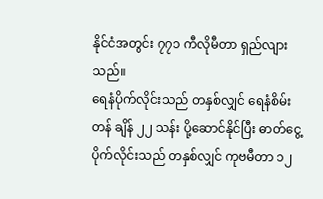နိုင်ငံအတွင်း ၇၇၁ ကီလိုမီတာ ရှည်လျားသည်။
ရေနံပိုက်လိုင်းသည် တနှစ်လျှင် ရေနံစိမ်းတန် ချိန် ၂၂ သန်း ပို့ဆောင်နိုင်ပြီး ဓာတ်ငွေ့ ပိုက်လိုင်းသည် တနှစ်လျှင် ကုဗမီတာ ၁၂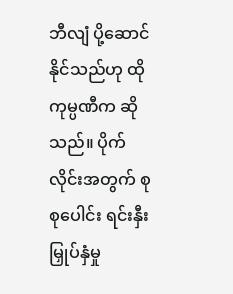ဘီလျံ ပို့ဆောင်နိုင်သည်ဟု ထိုကုမ္ပဏီက ဆိုသည်။ ပိုက်လိုင်းအတွက် စုစုပေါင်း ရင်းနှီးမြှုပ်နှံမှု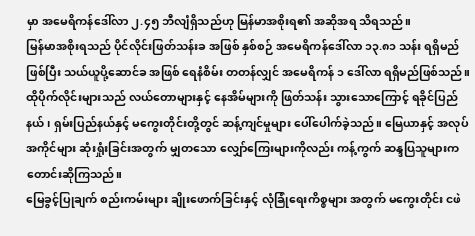မှာ အမေရိကန်ဒေါ်လာ ၂.၄၅ ဘီလျံရှိသည်ဟု မြန်မာအစိုးရ၏ အဆိုအရ သိရသည်။
မြန်မာအစိုးရသည် ပိုင်လိုင်းဖြတ်သန်းခ အဖြစ် နှစ်စဉ် အမေရိကန်ဒေါ်လာ ၁၃.၈၁ သန်း ရရှိမည်ဖြစ်ပြီး သယ်ယူပို့ဆောင်ခ အဖြစ် ရေနံစိမ်း တတန်လျှင် အမေရိကန် ၁ ဒေါ်လာ ရရှိမည်ဖြစ်သည်။
ထိုပိုက်လိုင်းများသည် လယ်တောများနှင့် နေအိမ်များကို ဖြတ်သန်း သွားသောကြောင့် ရခိုင်ပြည်နယ်၊ ရှမ်းပြည်နယ်နှင့် မကွေးတိုင်းတို့တွင် ဆန့်ကျင်မှုများ ပေါ်ပေါက်ခဲ့သည်။ မြေယာနှင့် အလုပ်အကိုင်များ ဆုံးရှုံးခြင်းအတွက် မျှတသော လျှော်ကြေးများကိုလည်း ကန့်ကွက် ဆန္ဒပြသူများက တောင်းဆိုကြသည်။
မြေခွင့်ပြုချက် စည်းကမ်းများ ချိုးဖောက်ခြင်းနှင့် လုံခြုံရေးကိစ္စများ အတွက် မကွေးတိုင်း ငဖဲ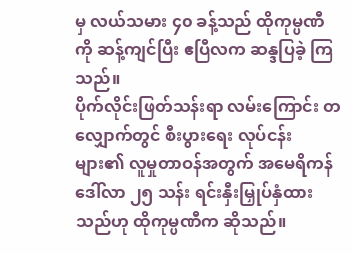မှ လယ်သမား ၄၀ ခန့်သည် ထိုကုမ္ပဏီကို ဆန့်ကျင်ပြီး ဧပြီလက ဆန္ဒပြခဲ့ ကြသည်။
ပိုက်လိုင်းဖြတ်သန်းရာ လမ်းကြောင်း တလျှောက်တွင် စီးပွားရေး လုပ်ငန်းများ၏ လူမှုတာဝန်အတွက် အမေရိကန် ဒေါ်လာ ၂၅ သန်း ရင်းနှီးမြှုပ်နှံထားသည်ဟု ထိုကုမ္ပဏီက ဆိုသည်။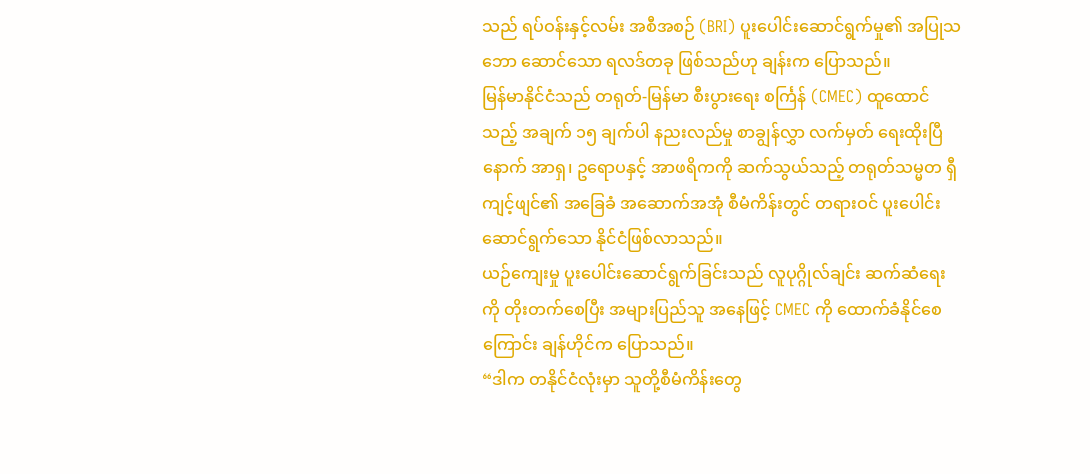သည် ရပ်ဝန်းနှင့်လမ်း အစီအစဉ် (BRI) ပူးပေါင်းဆောင်ရွက်မှု၏ အပြုသဘော ဆောင်သော ရလဒ်တခု ဖြစ်သည်ဟု ချန်းက ပြောသည်။
မြန်မာနိုင်ငံသည် တရုတ်-မြန်မာ စီးပွားရေး စင်္ကြန် (CMEC) ထူထောင်သည့် အချက် ၁၅ ချက်ပါ နညးလည်မှု စာချွန်လွှာ လက်မှတ် ရေးထိုးပြီနောက် အာရှ၊ ဥရောပနှင့် အာဖရိကကို ဆက်သွယ်သည့် တရုတ်သမ္မတ ရှီကျင့်ဖျင်၏ အခြေခံ အဆောက်အအုံ စီမံကိန်းတွင် တရားဝင် ပူးပေါင်းဆောင်ရွက်သော နိုင်ငံဖြစ်လာသည်။
ယဉ်ကျေးမှု ပူးပေါင်းဆောင်ရွက်ခြင်းသည် လူပုဂ္ဂိုလ်ချင်း ဆက်ဆံရေးကို တိုးတက်စေပြီး အများပြည်သူ အနေဖြင့် CMEC ကို ထောက်ခံနိုင်စေကြောင်း ချန်ဟိုင်က ပြောသည်။
“ဒါက တနိုင်ငံလုံးမှာ သူတို့စီမံကိန်းတွေ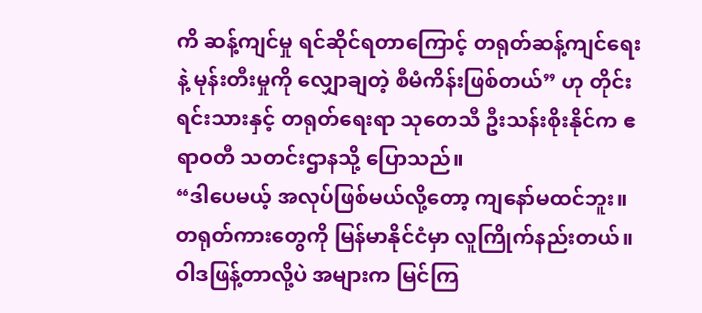ကိ ဆန့်ကျင်မှု ရင်ဆိုင်ရတာကြောင့် တရုတ်ဆန့်ကျင်ရေးနဲ့ မုန်းတီးမှုကို လျှောချတဲ့ စီမံကိန်းဖြစ်တယ်” ဟု တိုင်းရင်းသားနှင့် တရုတ်ရေးရာ သုတေသီ ဦးသန်းစိုးနိုင်က ဧရာဝတီ သတင်းဌာနသို့ ပြောသည်။
“ဒါပေမယ့် အလုပ်ဖြစ်မယ်လို့တော့ ကျနော်မထင်ဘူး။ တရုတ်ကားတွေကို မြန်မာနိုင်ငံမှာ လူကြိုက်နည်းတယ်။ ဝါဒဖြန့်တာလို့ပဲ အများက မြင်ကြ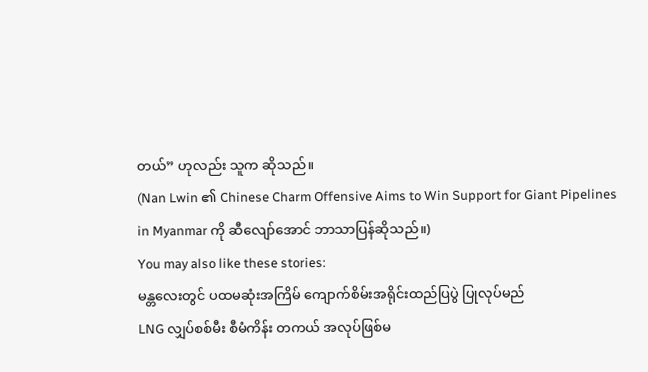တယ်” ဟုလည်း သူက ဆိုသည်။
(Nan Lwin ၏ Chinese Charm Offensive Aims to Win Support for Giant Pipelines in Myanmar ကို ဆီလျော်အောင် ဘာသာပြန်ဆိုသည်။)
You may also like these stories:
မန္တလေးတွင် ပထမဆုံးအကြိမ် ကျောက်စိမ်းအရိုင်းထည်ပြပွဲ ပြုလုပ်မည်
LNG လျှပ်စစ်မီး စီမံကိန်း တကယ် အလုပ်ဖြစ်မ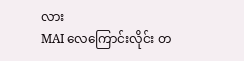လား
MAI လေကြောင်းလိုင်း တ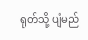ရုတ်သို့ ပျံမည်